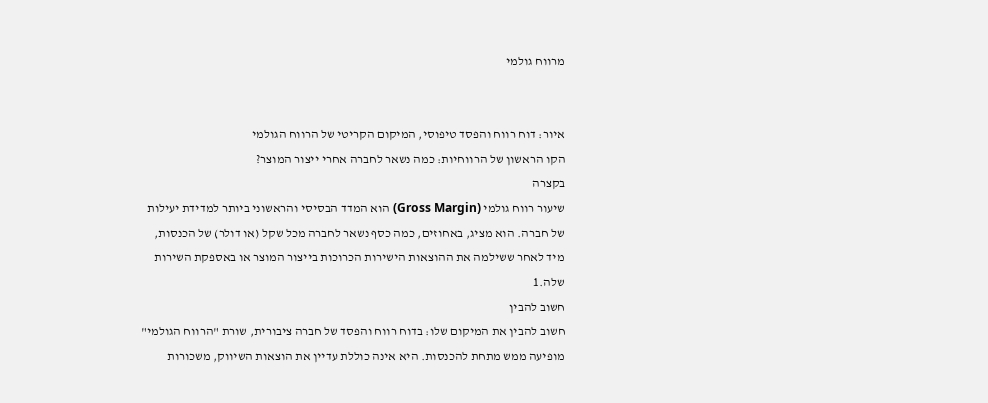מרווח גולמי


איור: דוח רווח והפסד טיפוסי, המיקום הקריטי של הרווח הגולמי
הקו הראשון של הרווחיות: כמה נשאר לחברה אחרי ייצור המוצר?
בקצרה
שיעור רווח גולמי (Gross Margin) הוא המדד הבסיסי והראשוני ביותר למדידת יעילות של חברה. הוא מציג, באחוזים, כמה כסף נשאר לחברה מכל שקל (או דולר) של הכנסות, מיד לאחר ששילמה את ההוצאות הישירות הכרוכות בייצור המוצר או באספקת השירות שלה.1
חשוב להבין
חשוב להבין את המיקום שלו: בדוח רווח והפסד של חברה ציבורית, שורת "הרווח הגולמי" מופיעה ממש מתחת להכנסות. היא אינה כוללת עדיין את הוצאות השיווק, משכורות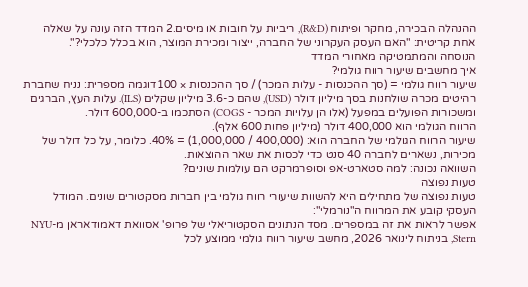ההנהלה הבכירה, מחקר ופיתוח (R&D), ריביות על חובות או מיסים.2 המדד הזה עונה על שאלה אחת קריטית: "האם העסק העקרוני של החברה, ייצור ומכירת המוצר, הוא בכלל כלכלי?".
הנוסחה והמתמטיקה מאחורי המדד
איך מחשבים שיעור רווח גולמי?
שיעור רווח גולמי = (סך ההכנסות - עלות המכר) / סך ההכנסות × 100דוגמה מספרית: נניח שחברת רהיטים מכרה שולחנות בסך מיליון דולר (USD), שהם כ-3.6 מיליון שקלים (ILS). עלות העץ, הברגים ומשכורות הפועלים במפעל (אלו הן עלויות המכר - COGS) הסתכמו ב-600,000 דולר.
הרווח הגולמי הוא 400,000 דולר (מיליון פחות 600 אלף).
שיעור הרווח הגולמי של החברה הוא: (400,000 / 1,000,000) = 40%. כלומר, על כל דולר של מכירות, נשארים לחברה 40 סנט כדי לכסות את שאר ההוצאות.
השוואה נכונה: למה סטארט-אפ וסופרמרקט הם עולמות שונים?
טעות נפוצה
טעות נפוצה של מתחילים היא להשוות שיעורי רווח גולמי בין חברות מסקטורים שונים. המודל העסקי קובע את המרווח ה"נורמלי":
אפשר לראות את זה במספרים. מסד הנתונים הסקטוריאלי של פרופ' אסוואת דאמודאראן מ-NYU Stern, בניתוח לינואר 2026, מחשב שיעור רווח גולמי ממוצע לכל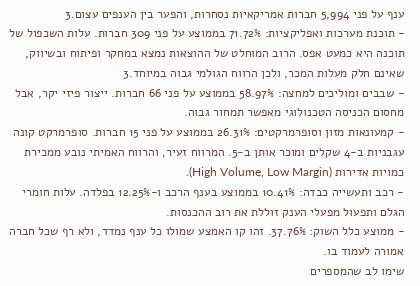ענף על פני 5,994 חברות אמריקאיות נסחרות, והפער בין הענפים עצום.3
- תוכנת מערכות ואפליקציות: 71.72% בממוצע על פני 309 חברות. עלות השכפול של תוכנה היא כמעט אפס. הרוב המוחלט של ההוצאות נמצא במחקר ופיתוח ובשיווק, שאינם חלק מעלות המכר, ולכן הרווח הגולמי גבוה במיוחד.3
- שבבים ומוליכים למחצה: 58.97% בממוצע על פני 66 חברות. ייצור פיזי יקר, אבל מחסום הכניסה הטכנולוגי מאפשר תמחור גבוה.
- קמעונאות מזון וסופרמרקטים: 26.31% בממוצע על פני 15 חברות. סופרמרקט קונה עגבניות ב-4 שקלים ומוכר אותן ב-5. המרווח זעיר, והרווח האמיתי נובע ממכירת כמויות אדירות (High Volume, Low Margin).
- רכב ותעשייה כבדה: 10.41% בממוצע בענף הרכב ו-12.25% בפלדה. עלות חומרי הגלם ותפעול מפעלי הענק זוללת את רוב ההכנסות.
- ממוצע כלל השוק: 37.76%. זהו קו האמצע שמולו כל ענף נמדד, ולא רף שכל חברה אמורה לעמוד בו.
שימו לב שהמספרים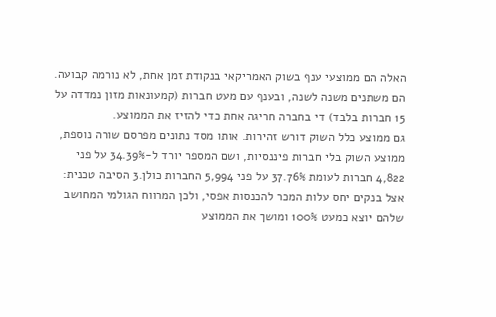האלה הם ממוצעי ענף בשוק האמריקאי בנקודת זמן אחת, לא נורמה קבועה. הם משתנים משנה לשנה, ובענף עם מעט חברות (קמעונאות מזון נמדדה על 15 חברות בלבד) די בחברה חריגה אחת כדי להזיז את הממוצע.
גם ממוצע כלל השוק דורש זהירות. אותו מסד נתונים מפרסם שורה נוספת, ממוצע השוק בלי חברות פיננסיות, ושם המספר יורד ל-34.39% על פני 4,822 חברות לעומת 37.76% על פני 5,994 החברות כולן.3 הסיבה טכנית: אצל בנקים יחס עלות המכר להכנסות אפסי, ולכן המרווח הגולמי המחושב שלהם יוצא כמעט 100% ומושך את הממוצע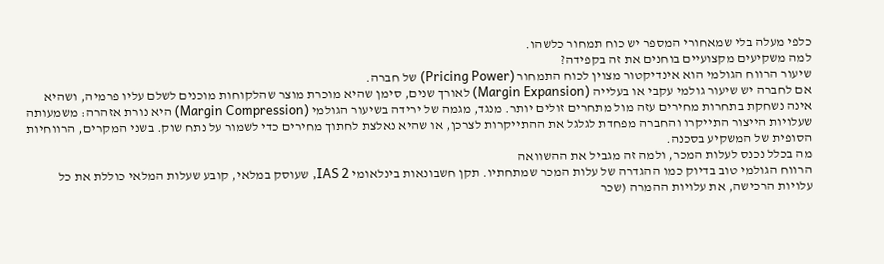כלפי מעלה בלי שמאחורי המספר יש כוח תמחור כלשהו.
למה משקיעים מקצועיים בוחנים את זה בקפידה?
שיעור הרווח הגולמי הוא אינדיקטור מצוין לכוח התמחור (Pricing Power) של חברה.
אם לחברה יש שיעור גולמי עקבי או בעלייה (Margin Expansion) לאורך שנים, סימן שהיא מוכרת מוצר שהלקוחות מוכנים לשלם עליו פרמיה, ושהיא אינה נשחקת בתחרות מחירים עזה מול מתחרים זולים יותר. מנגד, מגמה של ירידה בשיעור הגולמי (Margin Compression) היא נורת אזהרה: משמעותה שעלויות הייצור התייקרו והחברה מפחדת לגלגל את ההתייקרות לצרכן, או שהיא נאלצת לחתוך מחירים כדי לשמור על נתח שוק. בשני המקרים, הרווחיות הסופית של המשקיע בסכנה.
מה בכלל נכנס לעלות המכר, ולמה זה מגביל את ההשוואה
הרווח הגולמי טוב בדיוק כמו ההגדרה של עלות המכר שמתחתיו. תקן חשבונאות בינלאומי IAS 2, שעוסק במלאי, קובע שעלות המלאי כוללת את כל עלויות הרכישה, את עלויות ההמרה (שכר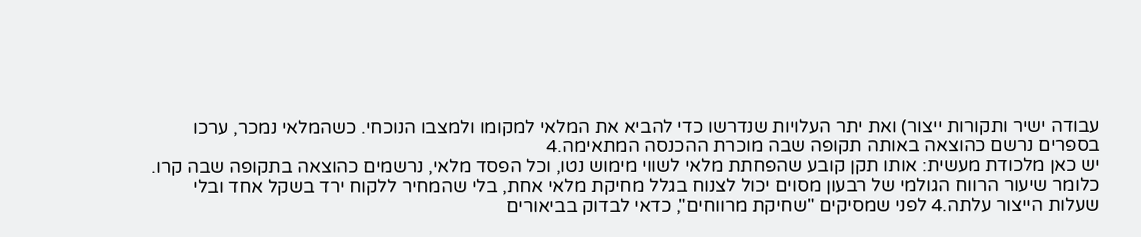עבודה ישיר ותקורות ייצור) ואת יתר העלויות שנדרשו כדי להביא את המלאי למקומו ולמצבו הנוכחי. כשהמלאי נמכר, ערכו בספרים נרשם כהוצאה באותה תקופה שבה מוכרת ההכנסה המתאימה.4
יש כאן מלכודת מעשית: אותו תקן קובע שהפחתת מלאי לשווי מימוש נטו, וכל הפסד מלאי, נרשמים כהוצאה בתקופה שבה קרו. כלומר שיעור הרווח הגולמי של רבעון מסוים יכול לצנוח בגלל מחיקת מלאי אחת, בלי שהמחיר ללקוח ירד בשקל אחד ובלי שעלות הייצור עלתה.4 לפני שמסיקים "שחיקת מרווחים", כדאי לבדוק בביאורים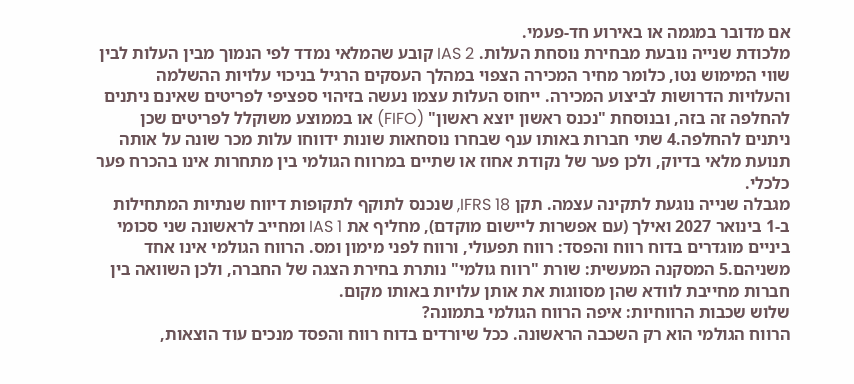אם מדובר במגמה או באירוע חד-פעמי.
מלכודת שנייה נובעת מבחירת נוסחת העלות. IAS 2 קובע שהמלאי נמדד לפי הנמוך מבין העלות לבין שווי המימוש נטו, כלומר מחיר המכירה הצפוי במהלך העסקים הרגיל בניכוי עלויות ההשלמה והעלויות הדרושות לביצוע המכירה. ייחוס העלות עצמו נעשה בזיהוי ספציפי לפריטים שאינם ניתנים להחלפה זה בזה, ובנוסחת "נכנס ראשון יוצא ראשון" (FIFO) או בממוצע משוקלל לפריטים שכן ניתנים להחלפה.4 שתי חברות באותו ענף שבחרו נוסחאות שונות ידווחו עלות מכר שונה על אותה תנועת מלאי בדיוק, ולכן פער של נקודת אחוז או שתיים במרווח הגולמי בין מתחרות אינו בהכרח פער כלכלי.
מגבלה שנייה נוגעת לתקינה עצמה. תקן IFRS 18, שנכנס לתוקף לתקופות דיווח שנתיות המתחילות ב-1 בינואר 2027 ואילך (עם אפשרות ליישום מוקדם), מחליף את IAS 1 ומחייב לראשונה שני סכומי ביניים מוגדרים בדוח רווח והפסד: רווח תפעולי, ורווח לפני מימון ומס. הרווח הגולמי אינו אחד משניהם.5 המסקנה המעשית: שורת "רווח גולמי" נותרת בחירת הצגה של החברה, ולכן השוואה בין חברות מחייבת לוודא שהן מסווגות את אותן עלויות באותו מקום.
שלוש שכבות הרווחיות: איפה הרווח הגולמי בתמונה?
הרווח הגולמי הוא רק השכבה הראשונה. ככל שיורדים בדוח רווח והפסד מנכים עוד הוצאות,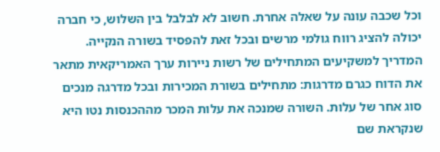וכל שכבה עונה על שאלה אחרת. חשוב לא לבלבל בין השלוש, כי חברה יכולה להציג רווח גולמי מרשים ובכל זאת להפסיד בשורה הנקייה.
המדריך למשקיעים המתחילים של רשות ניירות ערך האמריקאית מתאר את הדוח כגרם מדרגות: מתחילים בשורת המכירות ובכל מדרגה מנכים סוג אחר של עלות. השורה שמנכה את עלות המכר מההכנסות נטו היא שנקראת שם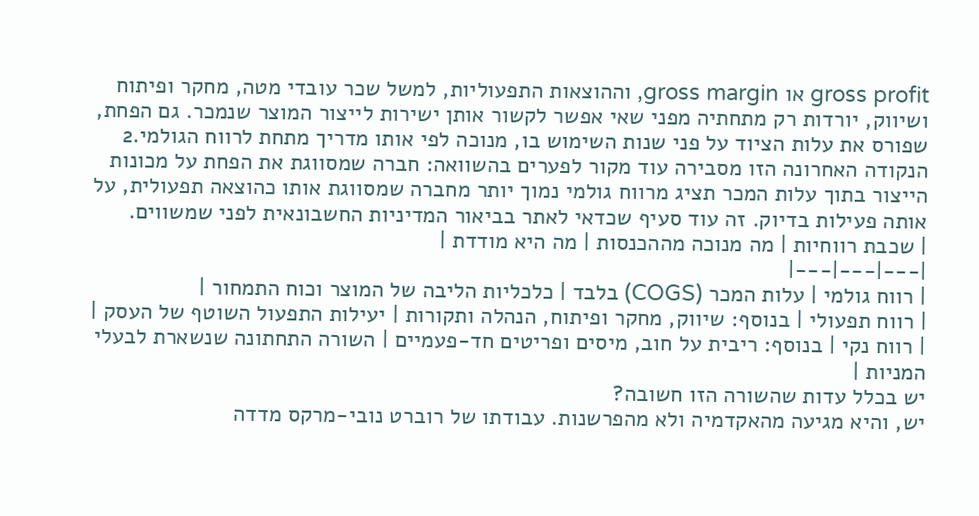gross profit או gross margin, וההוצאות התפעוליות, למשל שכר עובדי מטה, מחקר ופיתוח ושיווק, יורדות רק מתחתיה מפני שאי אפשר לקשור אותן ישירות לייצור המוצר שנמכר. גם הפחת, שפורס את עלות הציוד על פני שנות השימוש בו, מנוכה לפי אותו מדריך מתחת לרווח הגולמי.2
הנקודה האחרונה הזו מסבירה עוד מקור לפערים בהשוואה: חברה שמסווגת את הפחת על מכונות הייצור בתוך עלות המכר תציג מרווח גולמי נמוך יותר מחברה שמסווגת אותו כהוצאה תפעולית, על אותה פעילות בדיוק. זה עוד סעיף שכדאי לאתר בביאור המדיניות החשבונאית לפני שמשווים.
| שכבת רווחיות | מה מנוכה מההכנסות | מה היא מודדת |
|---|---|---|
| רווח גולמי | עלות המכר (COGS) בלבד | כלכליות הליבה של המוצר וכוח התמחור |
| רווח תפעולי | בנוסף: שיווק, מחקר ופיתוח, הנהלה ותקורות | יעילות התפעול השוטף של העסק |
| רווח נקי | בנוסף: ריבית על חוב, מיסים ופריטים חד-פעמיים | השורה התחתונה שנשארת לבעלי המניות |
יש בכלל עדות שהשורה הזו חשובה?
יש, והיא מגיעה מהאקדמיה ולא מהפרשנות. עבודתו של רוברט נובי-מרקס מדדה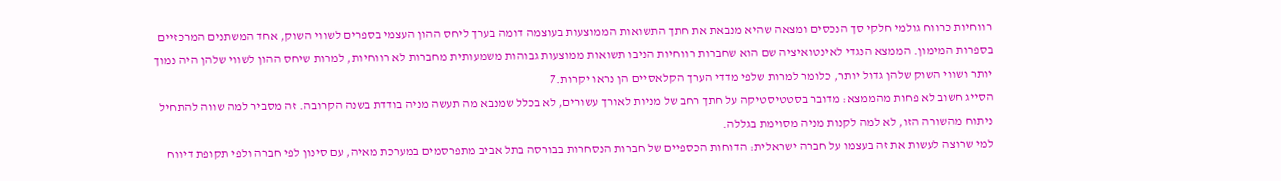רווחיות כרווח גולמי חלקי סך הנכסים ומצאה שהיא מנבאת את חתך התשואות הממוצעות בעוצמה דומה בערך ליחס ההון העצמי בספרים לשווי השוק, אחד המשתנים המרכזיים בספרות המימון. הממצא הנגדי לאינטואיציה שם הוא שחברות רווחיות הניבו תשואות ממוצעות גבוהות משמעותית מחברות לא רווחיות, למרות שיחס ההון לשווי שלהן היה נמוך יותר ושווי השוק שלהן גדול יותר, כלומר למרות שלפי מדדי הערך הקלאסיים הן נראו יקרות.7
הסייג חשוב לא פחות מהממצא: מדובר בסטטיסטיקה על חתך רחב של מניות לאורך עשורים, לא בכלל שמנבא מה תעשה מניה בודדת בשנה הקרובה. זה מסביר למה שווה להתחיל ניתוח מהשורה הזו, לא למה לקנות מניה מסוימת בגללה.
למי שרוצה לעשות את זה בעצמו על חברה ישראלית: הדוחות הכספיים של חברות הנסחרות בבורסה בתל אביב מתפרסמים במערכת מאיה, עם סינון לפי חברה ולפי תקופת דיווח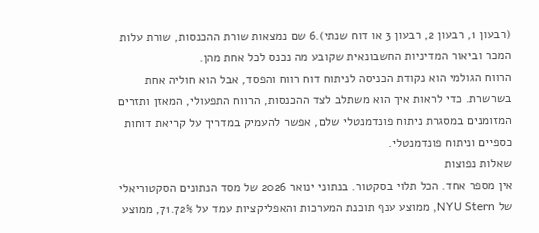(רבעון 1, רבעון 2, רבעון 3 או דוח שנתי).6 שם נמצאות שורת ההכנסות, שורת עלות המכר וביאור המדיניות החשבונאית שקובע מה נכנס לכל אחת מהן.
הרווח הגולמי הוא נקודת הכניסה לניתוח דוח רווח והפסד, אבל הוא חוליה אחת בשרשרת. כדי לראות איך הוא משתלב לצד ההכנסות, הרווח התפעולי, המאזן ותזרים המזומנים במסגרת ניתוח פונדמנטלי שלם, אפשר להעמיק במדריך על קריאת דוחות כספיים וניתוח פונדמנטלי.
שאלות נפוצות
אין מספר אחד. הכל תלוי בסקטור. בנתוני ינואר 2026 של מסד הנתונים הסקטוריאלי של NYU Stern, ממוצע ענף תוכנת המערכות והאפליקציות עמד על 71.72%, ממוצע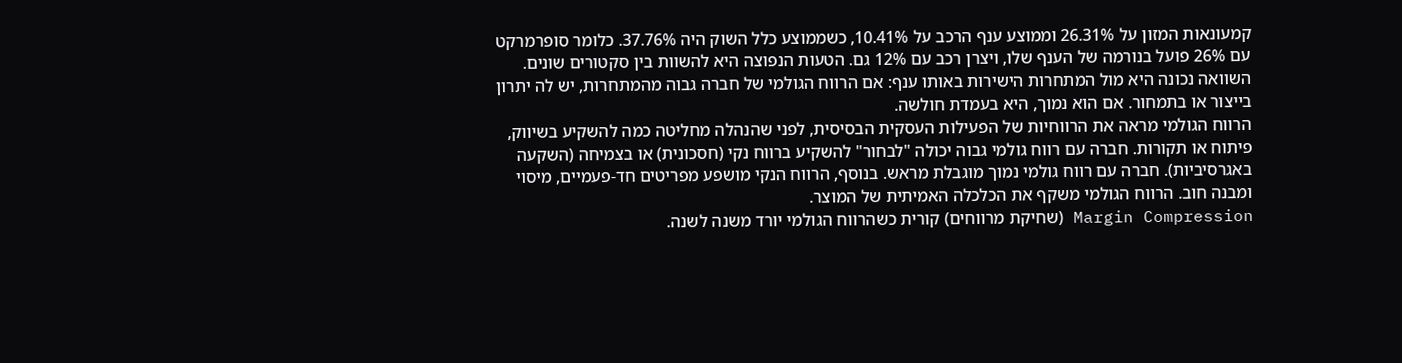קמעונאות המזון על 26.31% וממוצע ענף הרכב על 10.41%, כשממוצע כלל השוק היה 37.76%. כלומר סופרמרקט עם 26% פועל בנורמה של הענף שלו, ויצרן רכב עם 12% גם. הטעות הנפוצה היא להשוות בין סקטורים שונים. השוואה נכונה היא מול המתחרות הישירות באותו ענף: אם הרווח הגולמי של חברה גבוה מהמתחרות, יש לה יתרון בייצור או בתמחור. אם הוא נמוך, היא בעמדת חולשה.
הרווח הגולמי מראה את הרווחיות של הפעילות העסקית הבסיסית, לפני שהנהלה מחליטה כמה להשקיע בשיווק, פיתוח או תקורות. חברה עם רווח גולמי גבוה יכולה "לבחור" להשקיע ברווח נקי (חסכונית) או בצמיחה (השקעה באגרסיביות). חברה עם רווח גולמי נמוך מוגבלת מראש. בנוסף, הרווח הנקי מושפע מפריטים חד-פעמיים, מיסוי ומבנה חוב. הרווח הגולמי משקף את הכלכלה האמיתית של המוצר.
Margin Compression (שחיקת מרווחים) קורית כשהרווח הגולמי יורד משנה לשנה.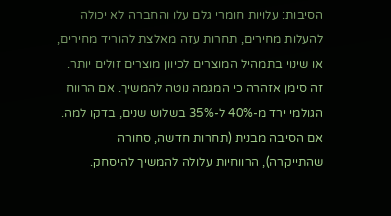הסיבות: עלויות חומרי גלם עלו והחברה לא יכולה להעלות מחירים, תחרות עזה מאלצת להוריד מחירים, או שינוי בתמהיל המוצרים לכיוון מוצרים זולים יותר. זה סימן אזהרה כי המגמה נוטה להמשיך. אם הרווח הגולמי ירד מ-40% ל-35% בשלוש שנים, בדקו למה. אם הסיבה מבנית (תחרות חדשה, סחורה שהתייקרה), הרווחיות עלולה להמשיך להיסחק.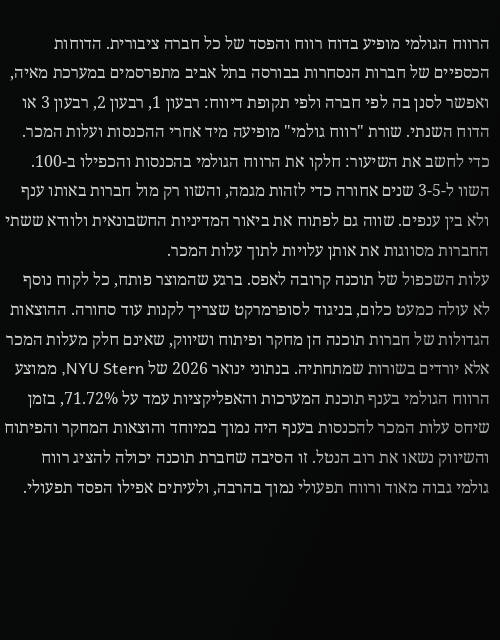הרווח הגולמי מופיע בדוח רווח והפסד של כל חברה ציבורית. הדוחות הכספיים של חברות הנסחרות בבורסה בתל אביב מתפרסמים במערכת מאיה, ואפשר לסנן בה לפי חברה ולפי תקופת דיווח: רבעון 1, רבעון 2, רבעון 3 או הדוח השנתי. שורת "רווח גולמי" מופיעה מיד אחרי ההכנסות ועלות המכר. כדי לחשב את השיעור: חלקו את הרווח הגולמי בהכנסות והכפילו ב-100. השוו ל-3-5 שנים אחורה כדי לזהות מגמה, והשוו רק מול חברות באותו ענף ולא בין ענפים. שווה גם לפתוח את ביאור המדיניות החשבונאית ולוודא ששתי החברות מסווגות את אותן עלויות לתוך עלות המכר.
עלות השכפול של תוכנה קרובה לאפס. ברגע שהמוצר פותח, כל לקוח נוסף לא עולה כמעט כלום, בניגוד לסופרמרקט שצריך לקנות עוד סחורה. ההוצאות הגדולות של חברות תוכנה הן מחקר ופיתוח ושיווק, שאינם חלק מעלות המכר אלא יורדים בשורות שמתחתיה. בנתוני ינואר 2026 של NYU Stern, ממוצע הרווח הגולמי בענף תוכנת המערכות והאפליקציות עמד על 71.72%, בזמן שיחס עלות המכר להכנסות בענף היה נמוך במיוחד והוצאות המחקר והפיתוח והשיווק נשאו את רוב הנטל. זו הסיבה שחברת תוכנה יכולה להציג רווח גולמי גבוה מאוד ורווח תפעולי נמוך בהרבה, ולעיתים אפילו הפסד תפעולי.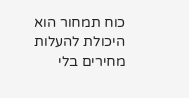כוח תמחור הוא היכולת להעלות מחירים בלי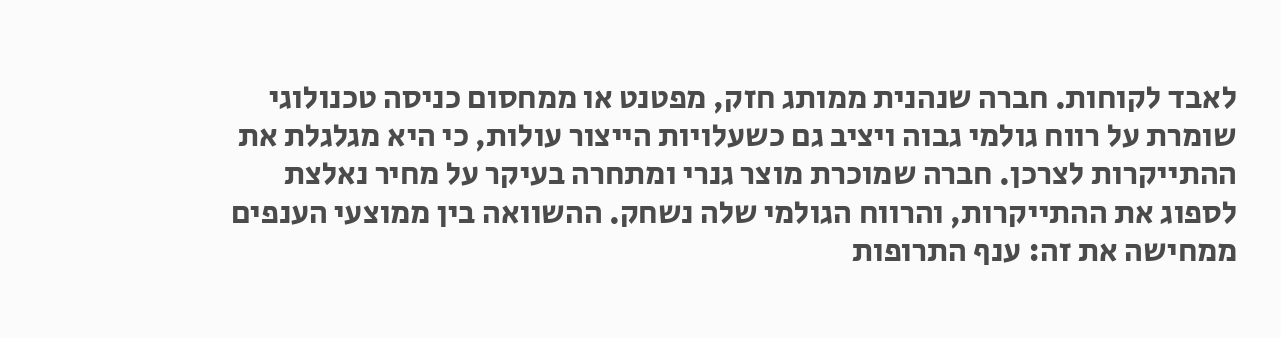לאבד לקוחות. חברה שנהנית ממותג חזק, מפטנט או ממחסום כניסה טכנולוגי שומרת על רווח גולמי גבוה ויציב גם כשעלויות הייצור עולות, כי היא מגלגלת את ההתייקרות לצרכן. חברה שמוכרת מוצר גנרי ומתחרה בעיקר על מחיר נאלצת לספוג את ההתייקרות, והרווח הגולמי שלה נשחק. ההשוואה בין ממוצעי הענפים ממחישה את זה: ענף התרופות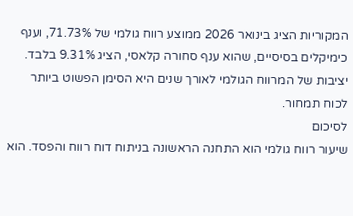המקוריות הציג בינואר 2026 ממוצע רווח גולמי של 71.73%, וענף כימיקלים בסיסיים, שהוא ענף סחורה קלאסי, הציג 9.31% בלבד. יציבות של המרווח הגולמי לאורך שנים היא הסימן הפשוט ביותר לכוח תמחור.
לסיכום
שיעור רווח גולמי הוא התחנה הראשונה בניתוח דוח רווח והפסד. הוא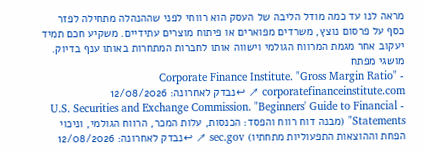מראה לנו עד כמה מודל הליבה של העסק הוא רווחי לפני שההנהלה מתחילה לפזר כסף על פרסום נוצץ, משרדים מפוארים או פיתוח מוצרים עתידיים. משקיע חכם תמיד יעקוב אחר מגמת המרווח הגולמי וישווה אותו לחברות המתחרות באותו ענף בדיוק.
מושגי מפתח
- Corporate Finance Institute. "Gross Margin Ratio" corporatefinanceinstitute.com ↗ ↩נבדק לאחרונה: 12/08/2026
- U.S. Securities and Exchange Commission. "Beginners' Guide to Financial Statements" (מבנה דוח רווח והפסד: הכנסות, עלות המכר, הרווח הגולמי, וניכוי הפחת וההוצאות התפעוליות מתחתיו) sec.gov ↗ ↩נבדק לאחרונה: 12/08/2026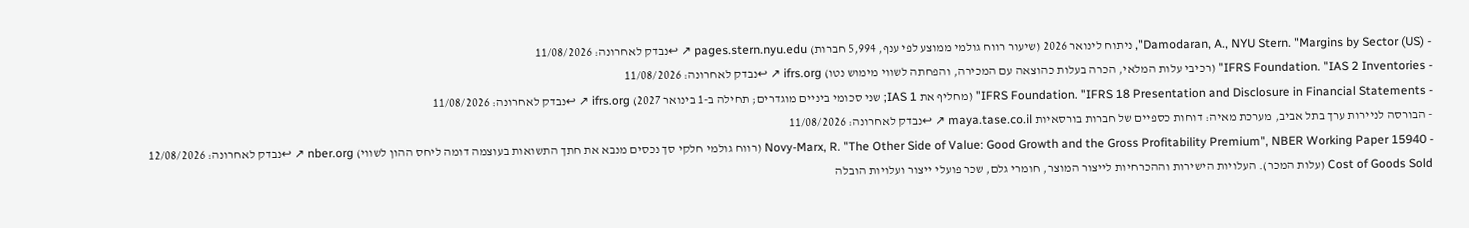- Damodaran, A., NYU Stern. "Margins by Sector (US)", ניתוח לינואר 2026 (שיעור רווח גולמי ממוצע לפי ענף, 5,994 חברות) pages.stern.nyu.edu ↗ ↩נבדק לאחרונה: 11/08/2026
- IFRS Foundation. "IAS 2 Inventories" (רכיבי עלות המלאי, הכרה בעלות כהוצאה עם המכירה, והפחתה לשווי מימוש נטו) ifrs.org ↗ ↩נבדק לאחרונה: 11/08/2026
- IFRS Foundation. "IFRS 18 Presentation and Disclosure in Financial Statements" (מחליף את IAS 1; שני סכומי ביניים מוגדרים; תחילה ב-1 בינואר 2027) ifrs.org ↗ ↩נבדק לאחרונה: 11/08/2026
- הבורסה לניירות ערך בתל אביב, מערכת מאיה: דוחות כספיים של חברות בורסאיות maya.tase.co.il ↗ ↩נבדק לאחרונה: 11/08/2026
- Novy-Marx, R. "The Other Side of Value: Good Growth and the Gross Profitability Premium", NBER Working Paper 15940 (רווח גולמי חלקי סך נכסים מנבא את חתך התשואות בעוצמה דומה ליחס ההון לשווי) nber.org ↗ ↩נבדק לאחרונה: 12/08/2026
Cost of Goods Sold (עלות המכר). העלויות הישירות וההכרחיות לייצור המוצר, חומרי גלם, שכר פועלי ייצור ועלויות הובלה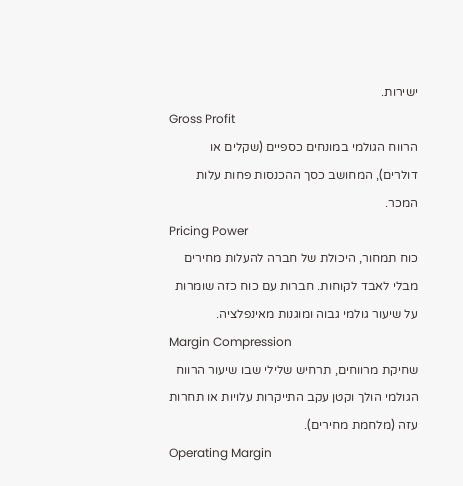ישירות.
Gross Profit
הרווח הגולמי במונחים כספיים (שקלים או דולרים), המחושב כסך ההכנסות פחות עלות המכר.
Pricing Power
כוח תמחור, היכולת של חברה להעלות מחירים מבלי לאבד לקוחות. חברות עם כוח כזה שומרות על שיעור גולמי גבוה ומוגנות מאינפלציה.
Margin Compression
שחיקת מרווחים, תרחיש שלילי שבו שיעור הרווח הגולמי הולך וקטן עקב התייקרות עלויות או תחרות עזה (מלחמת מחירים).
Operating Margin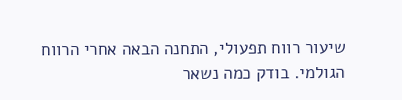שיעור רווח תפעולי, התחנה הבאה אחרי הרווח הגולמי. בודק כמה נשאר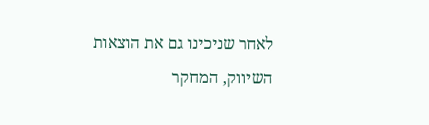לאחר שניכינו גם את הוצאות השיווק, המחקר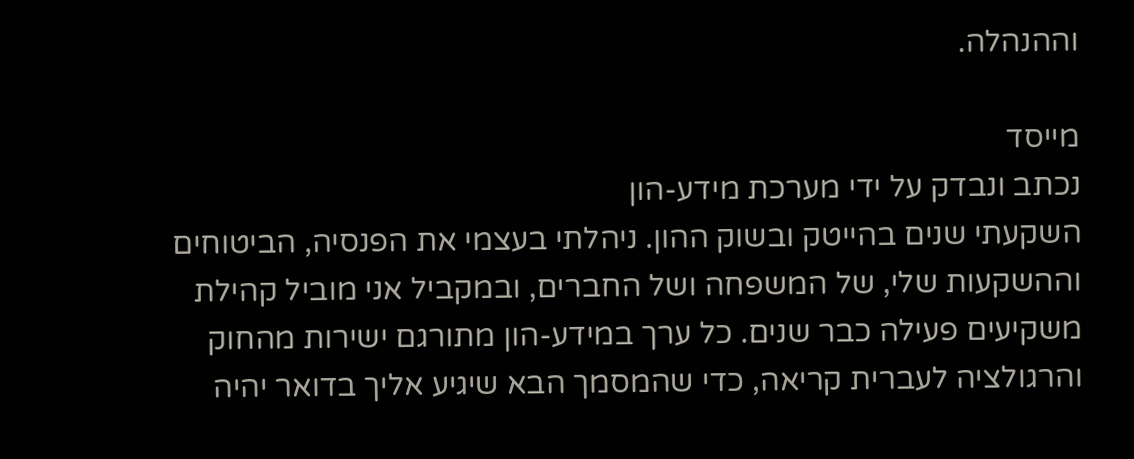וההנהלה.

מייסד
נכתב ונבדק על ידי מערכת מידע-הון
השקעתי שנים בהייטק ובשוק ההון. ניהלתי בעצמי את הפנסיה, הביטוחים וההשקעות שלי, של המשפחה ושל החברים, ובמקביל אני מוביל קהילת משקיעים פעילה כבר שנים. כל ערך במידע-הון מתורגם ישירות מהחוק והרגולציה לעברית קריאה, כדי שהמסמך הבא שיגיע אליך בדואר יהיה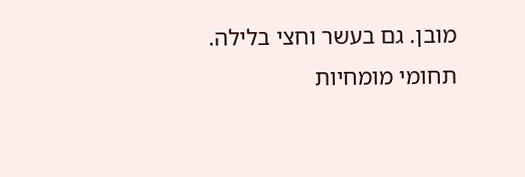מובן. גם בעשר וחצי בלילה.
תחומי מומחיות